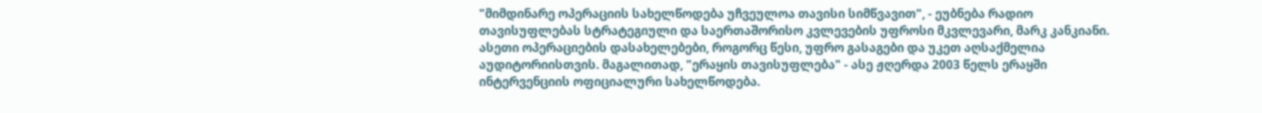"მიმდინარე ოპერაციის სახელწოდება უჩვეულოა თავისი სიმწვავით", - ეუბნება რადიო თავისუფლებას სტრატეგიული და საერთაშორისო კვლევების უფროსი მკვლევარი, მარკ კანკიანი.
ასეთი ოპერაციების დასახელებები, როგორც წესი, უფრო გასაგები და უკეთ აღსაქმელია აუდიტორიისთვის. მაგალითად, "ერაყის თავისუფლება" - ასე ჟღერდა 2003 წელს ერაყში ინტერვენციის ოფიციალური სახელწოდება.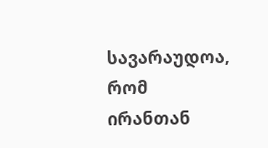სავარაუდოა, რომ ირანთან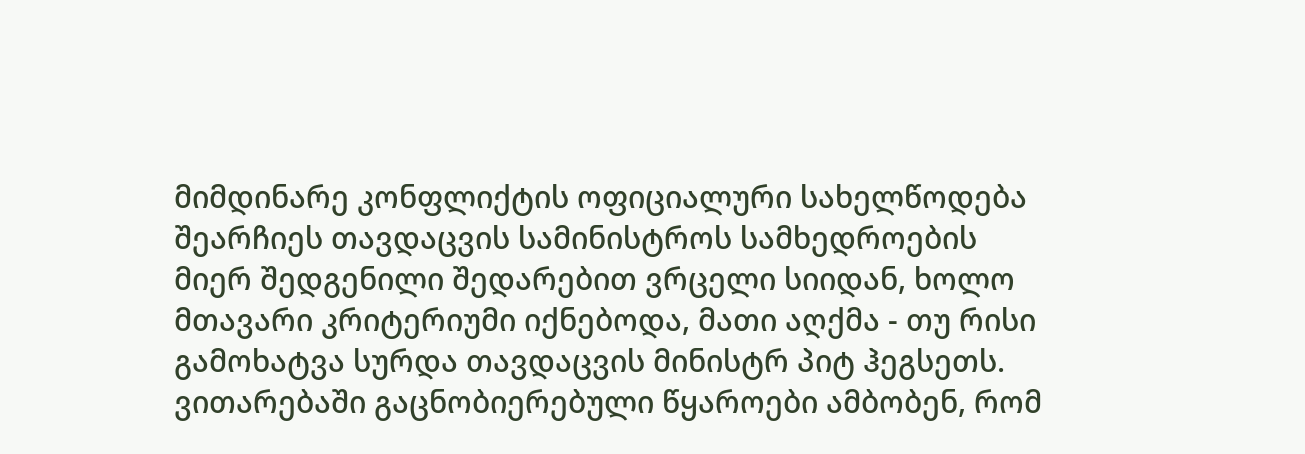მიმდინარე კონფლიქტის ოფიციალური სახელწოდება შეარჩიეს თავდაცვის სამინისტროს სამხედროების მიერ შედგენილი შედარებით ვრცელი სიიდან, ხოლო მთავარი კრიტერიუმი იქნებოდა, მათი აღქმა - თუ რისი გამოხატვა სურდა თავდაცვის მინისტრ პიტ ჰეგსეთს.
ვითარებაში გაცნობიერებული წყაროები ამბობენ, რომ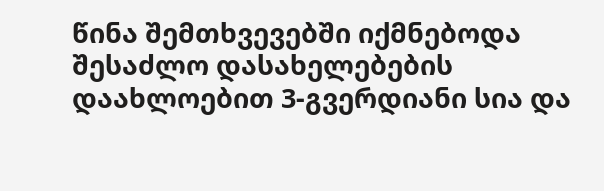წინა შემთხვევებში იქმნებოდა შესაძლო დასახელებების დაახლოებით 3-გვერდიანი სია და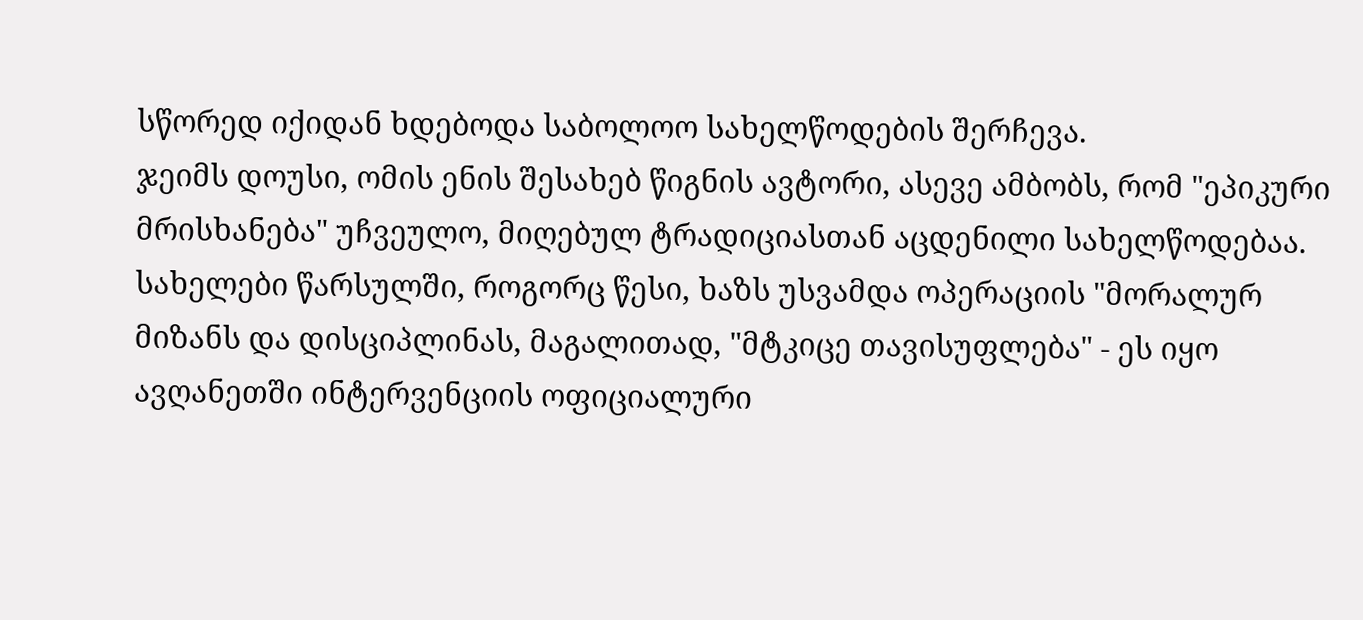სწორედ იქიდან ხდებოდა საბოლოო სახელწოდების შერჩევა.
ჯეიმს დოუსი, ომის ენის შესახებ წიგნის ავტორი, ასევე ამბობს, რომ "ეპიკური მრისხანება" უჩვეულო, მიღებულ ტრადიციასთან აცდენილი სახელწოდებაა. სახელები წარსულში, როგორც წესი, ხაზს უსვამდა ოპერაციის "მორალურ მიზანს და დისციპლინას, მაგალითად, "მტკიცე თავისუფლება" - ეს იყო ავღანეთში ინტერვენციის ოფიციალური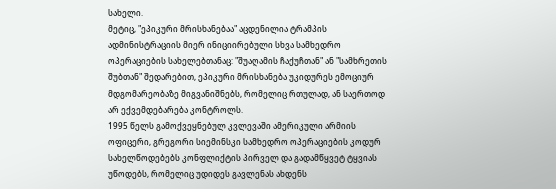სახელი.
მეტიც, "ეპიკური მრისხანებაა" აცდენილია ტრამპის ადმინისტრაციის მიერ ინიციირებული სხვა სამხედრო ოპერაციების სახელებთანაც: "შუაღამის ჩაქუჩთან" ან "სამხრეთის შუბთან" შედარებით, ეპიკური მრისხანება უკიდურეს ემოციურ მდგომარეობაზე მიგვანიშნებს, რომელიც რთულად, ან საერთოდ არ ექვემდებარება კონტროლს.
1995 წელს გამოქვეყნებულ კვლევაში ამერიკული არმიის ოფიცერი, გრეგორი სიემინსკი სამხედრო ოპერაციების კოდურ სახელწოდებებს კონფლიქტის პირველ და გადამწყვეტ ტყვიას უწოდებს, რომელიც უდიდეს გავლენას ახდენს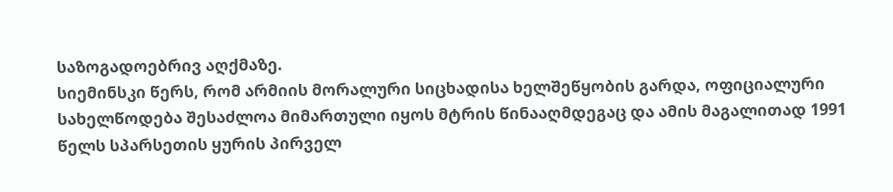საზოგადოებრივ აღქმაზე.
სიემინსკი წერს, რომ არმიის მორალური სიცხადისა ხელშეწყობის გარდა, ოფიციალური სახელწოდება შესაძლოა მიმართული იყოს მტრის წინააღმდეგაც და ამის მაგალითად 1991 წელს სპარსეთის ყურის პირველ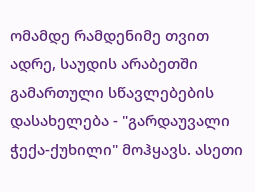ომამდე რამდენიმე თვით ადრე, საუდის არაბეთში გამართული სწავლებების დასახელება - "გარდაუვალი ჭექა-ქუხილი" მოჰყავს. ასეთი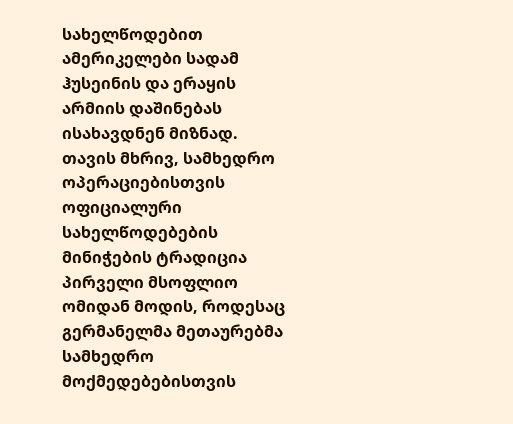სახელწოდებით ამერიკელები სადამ ჰუსეინის და ერაყის არმიის დაშინებას ისახავდნენ მიზნად.
თავის მხრივ, სამხედრო ოპერაციებისთვის ოფიციალური სახელწოდებების მინიჭების ტრადიცია პირველი მსოფლიო ომიდან მოდის, როდესაც გერმანელმა მეთაურებმა სამხედრო მოქმედებებისთვის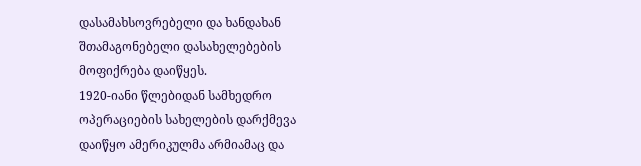დასამახსოვრებელი და ხანდახან შთამაგონებელი დასახელებების მოფიქრება დაიწყეს.
1920-იანი წლებიდან სამხედრო ოპერაციების სახელების დარქმევა დაიწყო ამერიკულმა არმიამაც და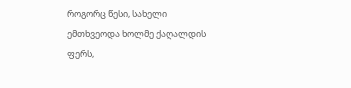როგორც წესი, სახელი ემთხვეოდა ხოლმე ქაღალდის ფერს,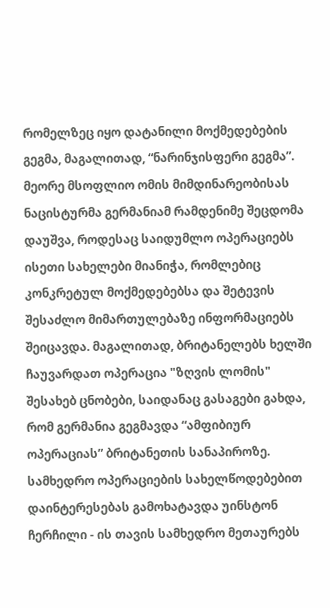რომელზეც იყო დატანილი მოქმედებების გეგმა, მაგალითად, “ნარინჯისფერი გეგმა”.
მეორე მსოფლიო ომის მიმდინარეობისას ნაცისტურმა გერმანიამ რამდენიმე შეცდომა დაუშვა, როდესაც საიდუმლო ოპერაციებს ისეთი სახელები მიანიჭა, რომლებიც კონკრეტულ მოქმედებებსა და შეტევის შესაძლო მიმართულებაზე ინფორმაციებს შეიცავდა. მაგალითად, ბრიტანელებს ხელში ჩაუვარდათ ოპერაცია "ზღვის ლომის" შესახებ ცნობები, საიდანაც გასაგები გახდა, რომ გერმანია გეგმავდა “ამფიბიურ ოპერაციას” ბრიტანეთის სანაპიროზე.
სამხედრო ოპერაციების სახელწოდებებით დაინტერესებას გამოხატავდა უინსტონ ჩერჩილი - ის თავის სამხედრო მეთაურებს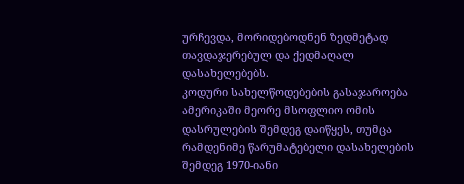ურჩევდა, მორიდებოდნენ ზედმეტად თავდაჯერებულ და ქედმაღალ დასახელებებს.
კოდური სახელწოდებების გასაჯაროება ამერიკაში მეორე მსოფლიო ომის დასრულების შემდეგ დაიწყეს, თუმცა რამდენიმე წარუმატებელი დასახელების შემდეგ 1970-იანი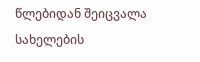წლებიდან შეიცვალა სახელების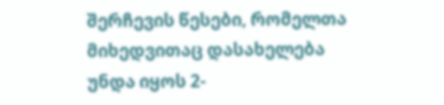შერჩევის წესები, რომელთა მიხედვითაც დასახელება უნდა იყოს 2-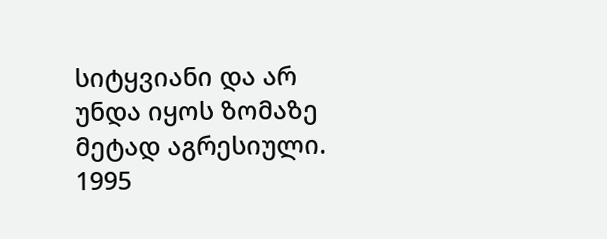სიტყვიანი და არ უნდა იყოს ზომაზე მეტად აგრესიული.
1995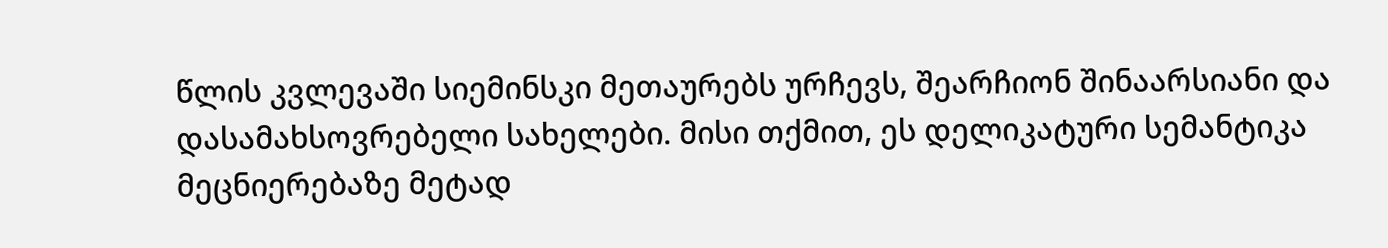წლის კვლევაში სიემინსკი მეთაურებს ურჩევს, შეარჩიონ შინაარსიანი და დასამახსოვრებელი სახელები. მისი თქმით, ეს დელიკატური სემანტიკა მეცნიერებაზე მეტად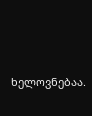ხელოვნებაა.